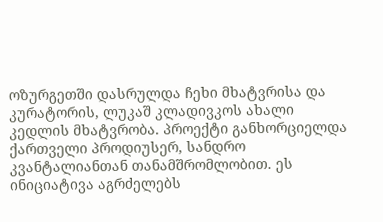ოზურგეთში დასრულდა ჩეხი მხატვრისა და კურატორის, ლუკაშ კლადივკოს ახალი კედლის მხატვრობა. პროექტი განხორციელდა ქართველი პროდიუსერ, სანდრო კვანტალიანთან თანამშრომლობით. ეს ინიციატივა აგრძელებს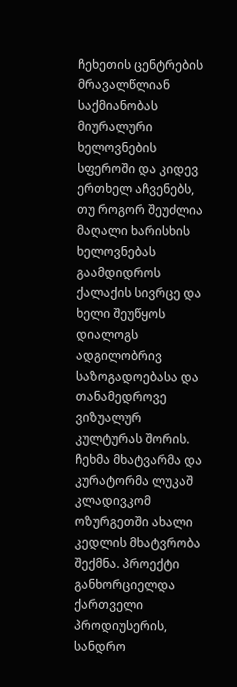ჩეხეთის ცენტრების მრავალწლიან საქმიანობას მიურალური ხელოვნების სფეროში და კიდევ ერთხელ აჩვენებს, თუ როგორ შეუძლია მაღალი ხარისხის ხელოვნებას გაამდიდროს ქალაქის სივრცე და ხელი შეუწყოს დიალოგს ადგილობრივ საზოგადოებასა და თანამედროვე ვიზუალურ კულტურას შორის.
ჩეხმა მხატვარმა და კურატორმა ლუკაშ კლადივკომ ოზურგეთში ახალი კედლის მხატვრობა შექმნა. პროექტი განხორციელდა ქართველი პროდიუსერის, სანდრო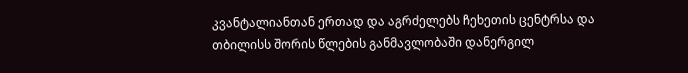კვანტალიანთან ერთად და აგრძელებს ჩეხეთის ცენტრსა და თბილისს შორის წლების განმავლობაში დანერგილ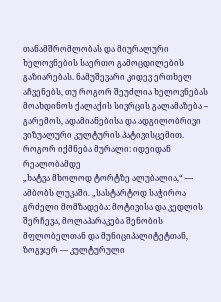თანამშრომლობას და მიურალური ხელოვნების საერთო გამოცდილების გაზიარებას. ნამუშევარი კიდევ ერთხელ აჩვენებს, თუ როგორ შეუძლია ხელოვნებას მოახდინოს ქალაქის სივრცის გალამაზება – გარემოს, ადამიანებისა და ადგილობრივი ვიზუალური კულტურის პატივისცემით.
როგორ იქმნება მურალი: იდეიდან რეალობამდე
„ხატვა მხოლოდ ტორტზე ალუბალია,“ — ამბობს ლუკაში. „სასტარტოდ საჭიროა გრძელი მომზადება: მოტივისა და კედლის შერჩევა, მოლაპარაკება შენობის მფლობელთან და მუნიციპალიტეტთან, ზოგჯერ — კულტურული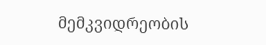მემკვიდრეობის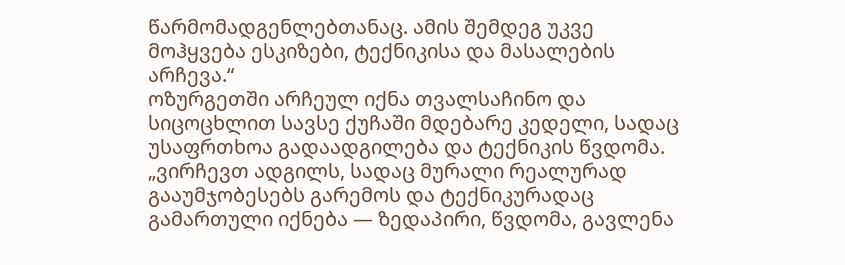წარმომადგენლებთანაც. ამის შემდეგ უკვე მოჰყვება ესკიზები, ტექნიკისა და მასალების არჩევა.“
ოზურგეთში არჩეულ იქნა თვალსაჩინო და სიცოცხლით სავსე ქუჩაში მდებარე კედელი, სადაც უსაფრთხოა გადაადგილება და ტექნიკის წვდომა. „ვირჩევთ ადგილს, სადაც მურალი რეალურად გააუმჯობესებს გარემოს და ტექნიკურადაც გამართული იქნება — ზედაპირი, წვდომა, გავლენა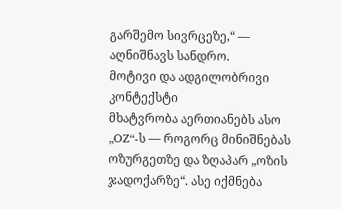გარშემო სივრცეზე,“ — აღნიშნავს სანდრო.
მოტივი და ადგილობრივი კონტექსტი
მხატვრობა აერთიანებს ასო „OZ“-ს — როგორც მინიშნებას ოზურგეთზე და ზღაპარ „ოზის ჯადოქარზე“. ასე იქმნება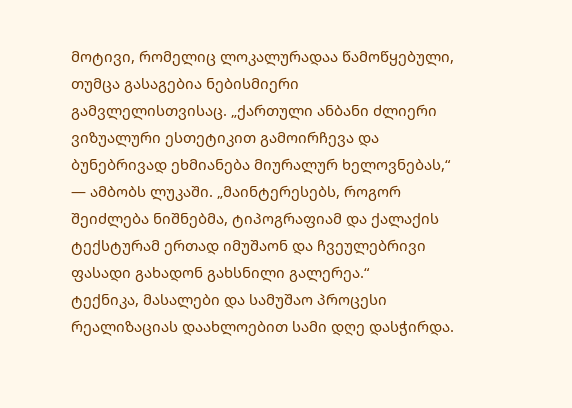მოტივი, რომელიც ლოკალურადაა წამოწყებული, თუმცა გასაგებია ნებისმიერი გამვლელისთვისაც. „ქართული ანბანი ძლიერი ვიზუალური ესთეტიკით გამოირჩევა და ბუნებრივად ეხმიანება მიურალურ ხელოვნებას,“ — ამბობს ლუკაში. „მაინტერესებს, როგორ შეიძლება ნიშნებმა, ტიპოგრაფიამ და ქალაქის ტექსტურამ ერთად იმუშაონ და ჩვეულებრივი ფასადი გახადონ გახსნილი გალერეა.“
ტექნიკა, მასალები და სამუშაო პროცესი
რეალიზაციას დაახლოებით სამი დღე დასჭირდა.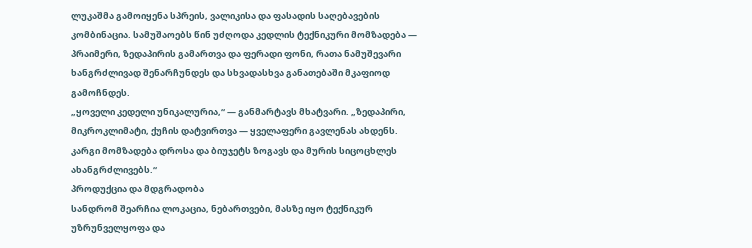ლუკაშმა გამოიყენა სპრეის, ვალიკისა და ფასადის საღებავების კომბინაცია. სამუშაოებს წინ უძღოდა კედლის ტექნიკური მომზადება — პრაიმერი, ზედაპირის გამართვა და ფერადი ფონი, რათა ნამუშევარი ხანგრძლივად შენარჩუნდეს და სხვადასხვა განათებაში მკაფიოდ გამოჩნდეს.
„ყოველი კედელი უნიკალურია,“ — განმარტავს მხატვარი. „ზედაპირი, მიკროკლიმატი, ქუჩის დატვირთვა — ყველაფერი გავლენას ახდენს. კარგი მომზადება დროსა და ბიუჯეტს ზოგავს და მურის სიცოცხლეს ახანგრძლივებს.“
პროდუქცია და მდგრადობა
სანდრომ შეარჩია ლოკაცია, ნებართვები, მასზე იყო ტექნიკურ უზრუნველყოფა და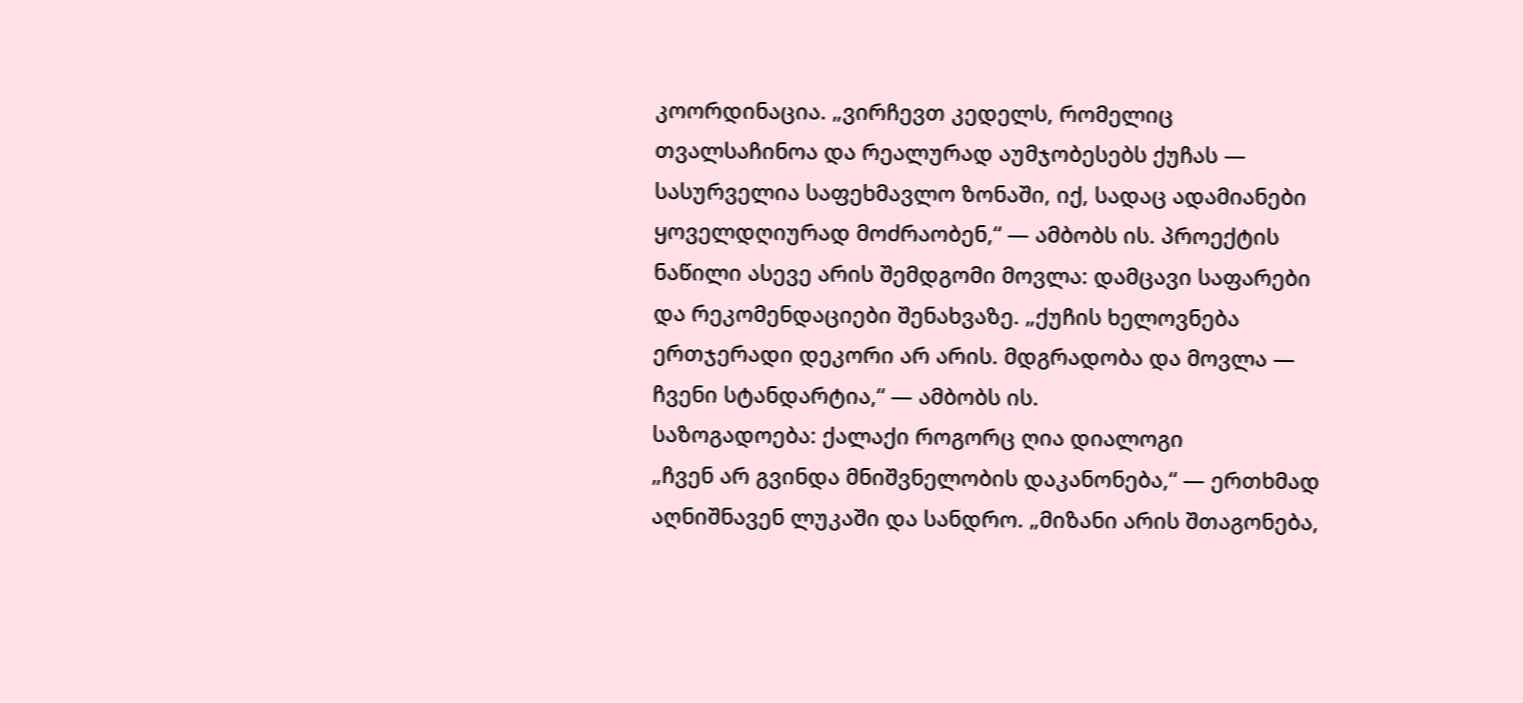კოორდინაცია. „ვირჩევთ კედელს, რომელიც თვალსაჩინოა და რეალურად აუმჯობესებს ქუჩას — სასურველია საფეხმავლო ზონაში, იქ, სადაც ადამიანები ყოველდღიურად მოძრაობენ,“ — ამბობს ის. პროექტის ნაწილი ასევე არის შემდგომი მოვლა: დამცავი საფარები და რეკომენდაციები შენახვაზე. „ქუჩის ხელოვნება ერთჯერადი დეკორი არ არის. მდგრადობა და მოვლა — ჩვენი სტანდარტია,“ — ამბობს ის.
საზოგადოება: ქალაქი როგორც ღია დიალოგი
„ჩვენ არ გვინდა მნიშვნელობის დაკანონება,“ — ერთხმად აღნიშნავენ ლუკაში და სანდრო. „მიზანი არის შთაგონება,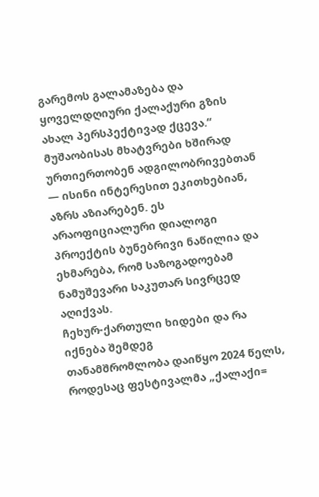გარემოს გალამაზება და ყოველდღიური ქალაქური გზის ახალ პერსპექტივად ქცევა.“ მუშაობისას მხატვრები ხშირად ურთიერთობენ ადგილობრივებთან — ისინი ინტერესით ეკითხებიან, აზრს აზიარებენ. ეს არაოფიციალური დიალოგი პროექტის ბუნებრივი ნაწილია და ეხმარება, რომ საზოგადოებამ ნამუშევარი საკუთარ სივრცედ აღიქვას.
ჩეხურ-ქართული ხიდები და რა იქნება შემდეგ
თანამშრომლობა დაიწყო 2024 წელს, როდესაც ფესტივალმა „ქალაქი=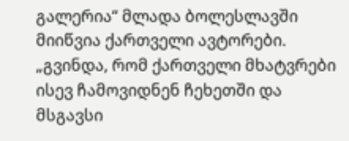გალერია“ მლადა ბოლესლავში მიიწვია ქართველი ავტორები. „გვინდა, რომ ქართველი მხატვრები ისევ ჩამოვიდნენ ჩეხეთში და მსგავსი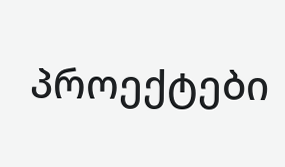პროექტები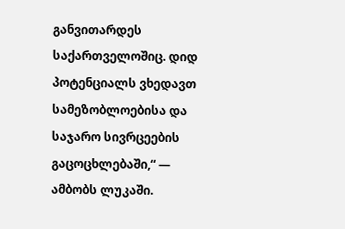განვითარდეს საქართველოშიც. დიდ პოტენციალს ვხედავთ სამეზობლოებისა და საჯარო სივრცეების გაცოცხლებაში,“ — ამბობს ლუკაში.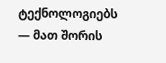ტექნოლოგიებს — მათ შორის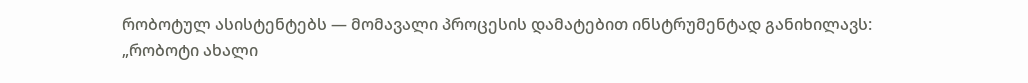რობოტულ ასისტენტებს — მომავალი პროცესის დამატებით ინსტრუმენტად განიხილავს: „რობოტი ახალი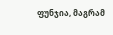ფუნჯია, მაგრამ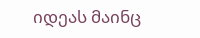იდეას მაინც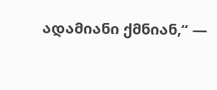ადამიანი ქმნიან,“ —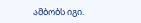ამბობს იგი.